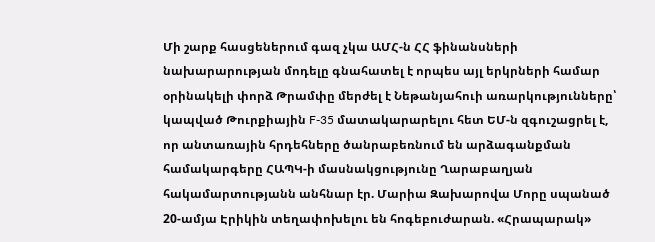Մի շարք հասցեներում գազ չկա ԱՄՀ-ն ՀՀ ֆինանսների նախարարության մոդելը գնահատել է որպես այլ երկրների համար օրինակելի փորձ Թրամփը մերժել է Նեթանյահուի առարկությունները՝ կապված Թուրքիային F-35 մատակարարելու հետ ԵՄ-ն զգուշացրել է, որ անտառային հրդեհները ծանրաբեռնում են արձագանքման համակարգերը ՀԱՊԿ-ի մասնակցությունը Ղարաբաղյան հակամարտությանն անհնար էր. Մարիա Զախարովա Մորը սպանած 20-ամյա Էրիկին տեղափոխելու են հոգեբուժարան. «Հրապարակ»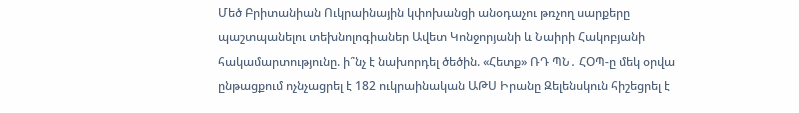Մեծ Բրիտանիան Ուկրաինային կփոխանցի անօդաչու թռչող սարքերը պաշտպանելու տեխնոլոգիաներ Ավետ Կոնջորյանի և Նաիրի Հակոբյանի հակամարտությունը. ի՞նչ է նախորդել ծեծին. «Հետք» ՌԴ ՊՆ․ ՀՕՊ-ը մեկ օրվա ընթացքում ոչնչացրել է 182 ուկրաինական ԱԹՍ Իրանը Զելենսկուն հիշեցրել է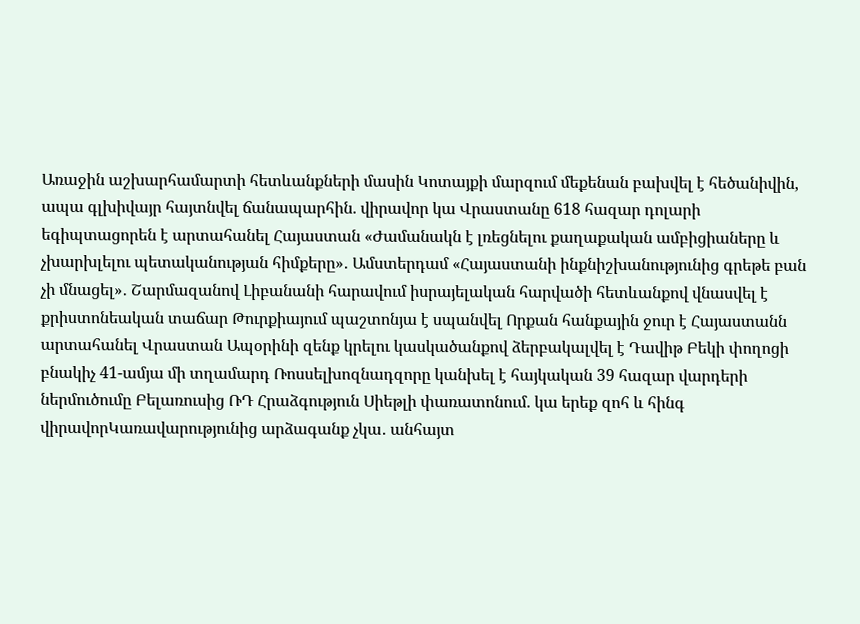Առաջին աշխարհամարտի հետևանքների մասին Կոտայքի մարզում մեքենան բախվել է հեծանիվին, ապա գլխիվայր հայտնվել ճանապարհին. վիրավոր կա Վրաստանը 618 հազար դոլարի եգիպտացորեն է արտահանել Հայաստան «Ժամանակն է լռեցնելու քաղաքական ամբիցիաները և չխարխլելու պետականության հիմքերը»․ Ամստերդամ «Հայաստանի ինքնիշխանությունից գրեթե բան չի մնացել»․ Շարմազանով Լիբանանի հարավում իսրայելական հարվածի հետևանքով վնասվել է քրիստոնեական տաճար Թուրքիայում պաշտոնյա է սպանվել Որքան հանքային ջուր է Հայաստանն արտահանել Վրաստան Ապօրինի զենք կրելու կասկածանքով ձերբակալվել է Դավիթ Բեկի փողոցի բնակիչ 41-ամյա մի տղամարդ Ռոսսելխոզնադզորը կանխել է հայկական 39 հազար վարդերի ներմուծումը Բելառուսից ՌԴ Հրաձգություն Սիեթլի փառատոնում. կա երեք զոհ և հինգ վիրավորԿառավարությունից արձագանք չկա․ անհայտ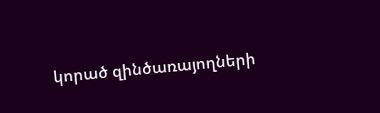կորած զինծառայողների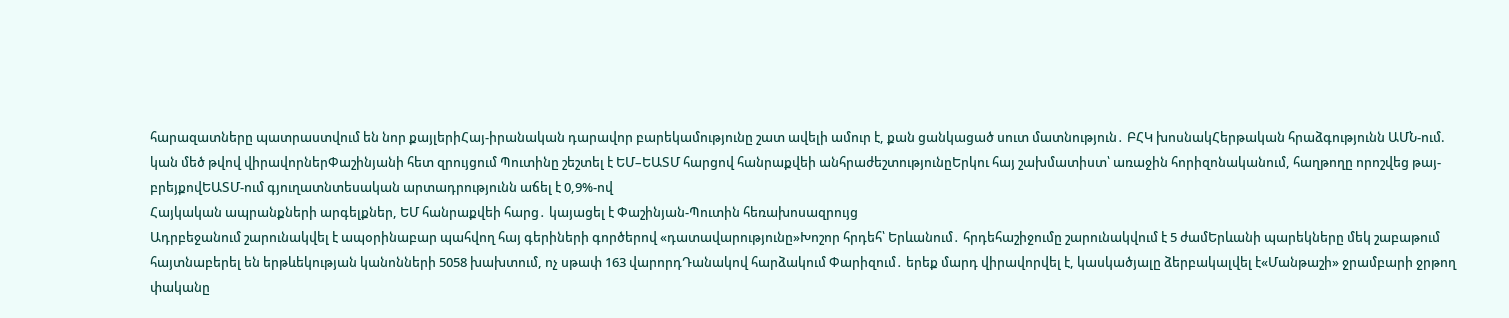հարազատները պատրաստվում են նոր քայլերիՀայ-իրանական դարավոր բարեկամությունը շատ ավելի ամուր է, քան ցանկացած սուտ մատնություն․ ԲՀԿ խոսնակՀերթական հրաձգությունն ԱՄՆ-ում. կան մեծ թվով վիրավորներՓաշինյանի հետ զրույցում Պուտինը շեշտել է ԵՄ–ԵԱՏՄ հարցով հանրաքվեի անհրաժեշտությունըԵրկու հայ շախմատիստ՝ առաջին հորիզոնականում, հաղթողը որոշվեց թայ-բրեյքովԵԱՏՄ-ում գյուղատնտեսական արտադրությունն աճել է 0,9%-ով
Հայկական ապրանքների արգելքներ, ԵՄ հանրաքվեի հարց․ կայացել է Փաշինյան-Պուտին հեռախոսազրույց
Ադրբեջանում շարունակվել է ապօրինաբար պահվող հայ գերիների գործերով «դատավարությունը»Խոշոր հրդեհ՝ Երևանում․ հրդեհաշիջումը շարունակվում է 5 ժամԵրևանի պարեկները մեկ շաբաթում հայտնաբերել են երթևեկության կանոնների 5058 խախտում, ոչ սթափ 163 վարորդԴանակով հարձակում Փարիզում․ երեք մարդ վիրավորվել է, կասկածյալը ձերբակալվել է«Մանթաշի» ջրամբարի ջրթող փականը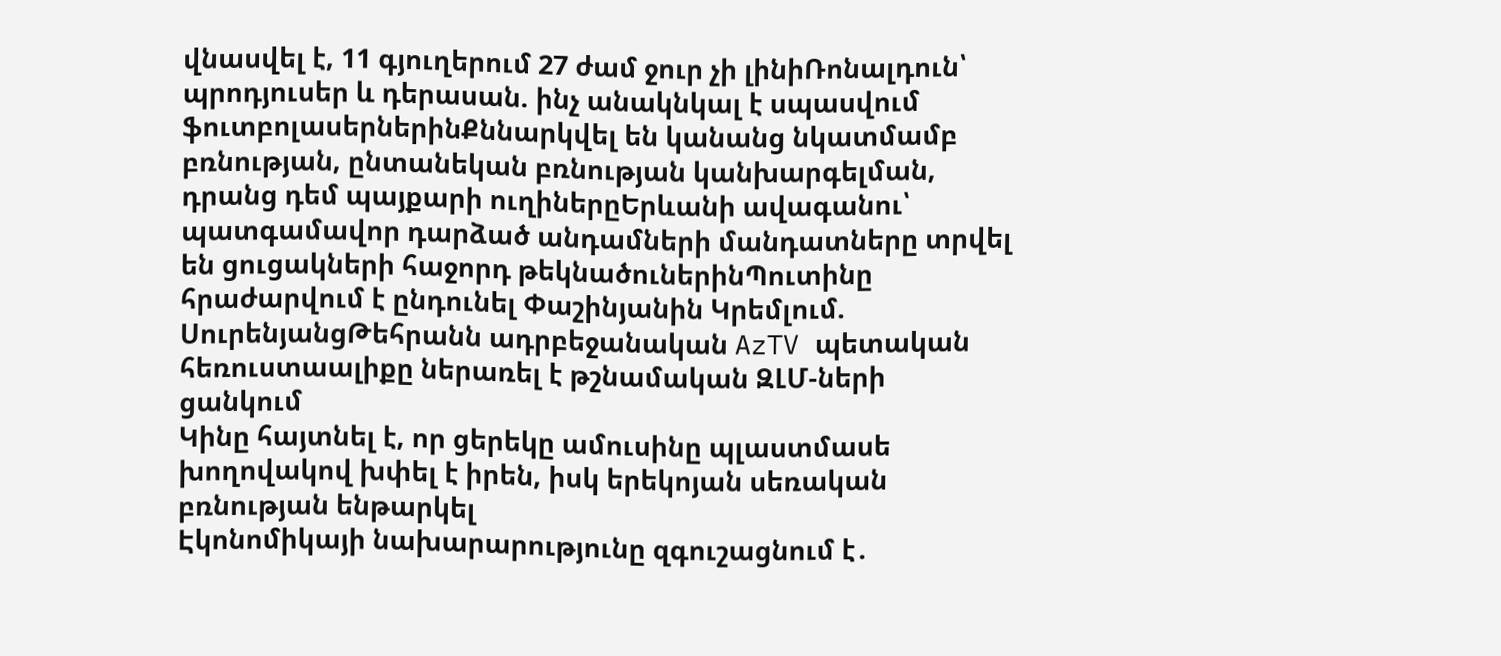վնասվել է, 11 գյուղերում 27 ժամ ջուր չի լինիՌոնալդուն՝ պրոդյուսեր և դերասան. ինչ անակնկալ է սպասվում ֆուտբոլասերներինՔննարկվել են կանանց նկատմամբ բռնության, ընտանեկան բռնության կանխարգելման, դրանց դեմ պայքարի ուղիներըԵրևանի ավագանու՝ պատգամավոր դարձած անդամների մանդատները տրվել են ցուցակների հաջորդ թեկնածուներինՊուտինը հրաժարվում է ընդունել Փաշինյանին Կրեմլում. ՍուրենյանցԹեհրանն ադրբեջանական AzTV պետական հեռուստաալիքը ներառել է թշնամական ԶԼՄ-ների ցանկում
Կինը հայտնել է, որ ցերեկը ամուսինը պլաստմասե խողովակով խփել է իրեն, իսկ երեկոյան սեռական բռնության ենթարկել
Էկոնոմիկայի նախարարությունը զգուշացնում է․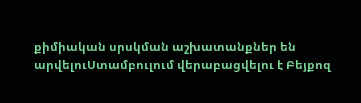քիմիական սրսկման աշխատանքներ են արվելուՍտամբուլում վերաբացվելու է Բեյքոզ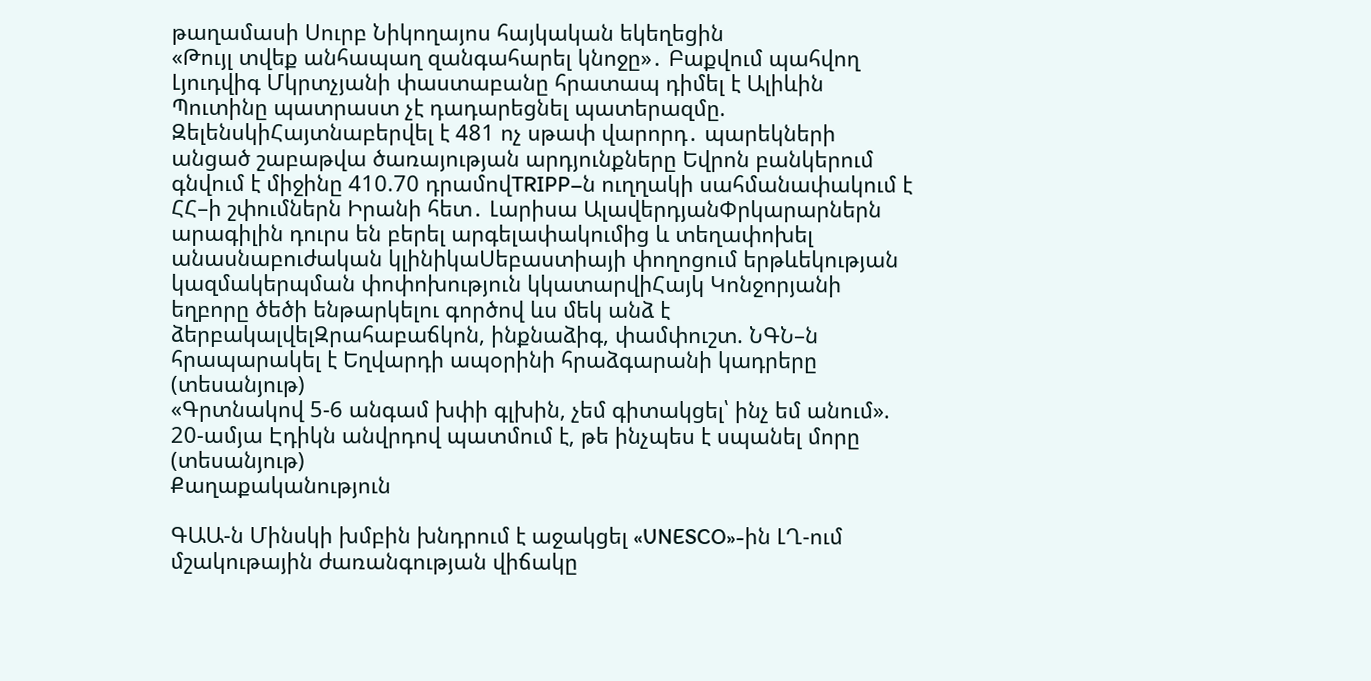թաղամասի Սուրբ Նիկողայոս հայկական եկեղեցին
«Թույլ տվեք անհապաղ զանգահարել կնոջը»․ Բաքվում պահվող Լյուդվիգ Մկրտչյանի փաստաբանը հրատապ դիմել է Ալիևին
Պուտինը պատրաստ չէ դադարեցնել պատերազմը. ԶելենսկիՀայտնաբերվել է 481 ոչ սթափ վարորդ․ պարեկների անցած շաբաթվա ծառայության արդյունքները Եվրոն բանկերում գնվում է միջինը 410.70 դրամովTRIPP–ն ուղղակի սահմանափակում է ՀՀ–ի շփումներն Իրանի հետ․ Լարիսա ԱլավերդյանՓրկարարներն արագիլին դուրս են բերել արգելափակումից և տեղափոխել անասնաբուժական կլինիկաՍեբաստիայի փողոցում երթևեկության կազմակերպման փոփոխություն կկատարվիՀայկ Կոնջորյանի եղբորը ծեծի ենթարկելու գործով ևս մեկ անձ է ձերբակալվելԶրահաբաճկոն, ինքնաձիգ, փամփուշտ. ՆԳՆ–ն հրապարակել է Եղվարդի ապօրինի հրաձգարանի կադրերը (տեսանյութ)
«Գրտնակով 5-6 անգամ խփի գլխին, չեմ գիտակցել՝ ինչ եմ անում». 20-ամյա Էդիկն անվրդով պատմում է, թե ինչպես է սպանել մորը (տեսանյութ)
Քաղաքականություն

ԳԱԱ-ն Մինսկի խմբին խնդրում է աջակցել «UNESCO»-ին ԼՂ-ում մշակութային ժառանգության վիճակը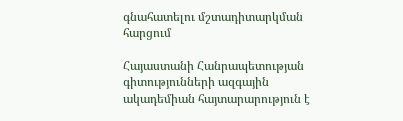գնահատելու մշտադիտարկման հարցում

Հայաստանի Հանրապետության գիտությունների ազգային ակադեմիան հայտարարություն է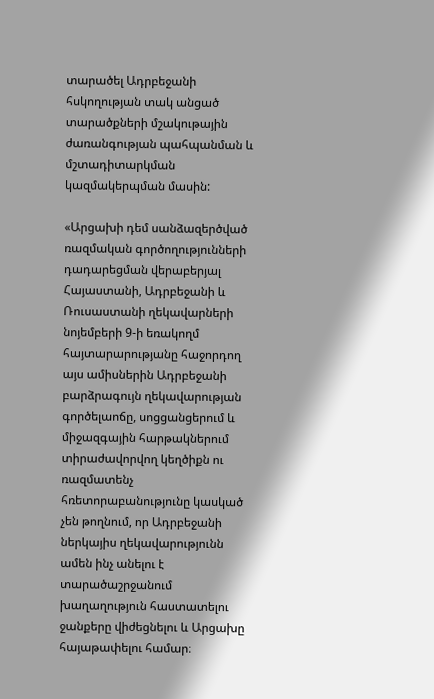տարածել Ադրբեջանի հսկողության տակ անցած տարածքների մշակութային ժառանգության պահպանման և մշտադիտարկման կազմակերպման մասին:

«Արցախի դեմ սանձազերծված ռազմական գործողությունների դադարեցման վերաբերյալ Հայաստանի, Ադրբեջանի և Ռուսաստանի ղեկավարների նոյեմբերի 9-ի եռակողմ հայտարարությանը հաջորդող այս ամիսներին Ադրբեջանի բարձրագույն ղեկավարության գործելաոճը, սոցցանցերում և միջազգային հարթակներում տիրաժավորվող կեղծիքն ու ռազմատենչ հռետորաբանությունը կասկած չեն թողնում, որ Ադրբեջանի ներկայիս ղեկավարությունն ամեն ինչ անելու է տարածաշրջանում խաղաղություն հաստատելու ջանքերը վիժեցնելու և Արցախը հայաթափելու համար։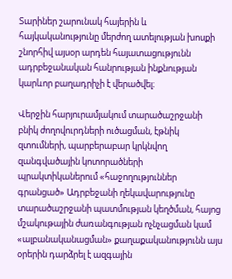Տարիներ շարունակ հայերին և հայկականությունը մերժող ատելության խոսքի շնորհիվ այսօր արդեն հայատացությունն ադրբեջանական հանրության ինքնության կարևոր բաղադրիչի է վերածվել։

Վերջին հարյուրամյակում տարածաշրջանի բնիկ ժողովուրդների ուծացման, էթնիկ զտումների, պարբերաբար կրկնվող զանգվածային կոտորածների պրակտիկաներում «հաջողություններ գրանցած» Ադրբեջանի ղեկավարությունը տարածաշրջանի պատմության կեղծման, հայոց մշակութային ժառանգության ոչնչացման կամ «ալբանականացման» քաղաքականությունն այս օրերին դարձրել է ազգային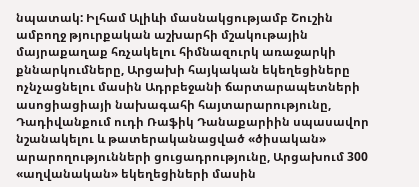նպատակ: Իլհամ Ալիևի մասնակցությամբ Շուշին ամբողջ թյուրքական աշխարհի մշակութային մայրաքաղաք հռչակելու հիմնազուրկ առաջարկի քննարկումները, Արցախի հայկական եկեղեցիները ոչնչացնելու մասին Ադրբեջանի ճարտարապետների ասոցիացիայի նախագահի հայտարարությունը, Դադիվանքում ուդի Ռաֆիկ Դանաքարիին սպասավոր նշանակելու և թատերականացված «ծիսական» արարողությունների ցուցադրությունը, Արցախում 300 «աղվանական» եկեղեցիների մասին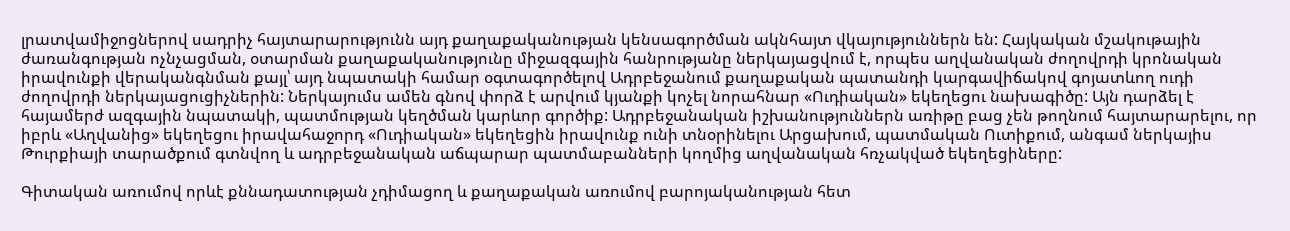լրատվամիջոցներով սադրիչ հայտարարությունն այդ քաղաքականության կենսագործման ակնհայտ վկայություններն են: Հայկական մշակութային ժառանգության ոչնչացման, օտարման քաղաքականությունը միջազգային հանրությանը ներկայացվում է, որպես աղվանական ժողովրդի կրոնական իրավունքի վերականգնման քայլ՝ այդ նպատակի համար օգտագործելով Ադրբեջանում քաղաքական պատանդի կարգավիճակով գոյատևող ուդի ժողովրդի ներկայացուցիչներին: Ներկայումս ամեն գնով փորձ է արվում կյանքի կոչել նորահնար «Ուդիական» եկեղեցու նախագիծը: Այն դարձել է հայամերժ ազգային նպատակի, պատմության կեղծման կարևոր գործիք: Ադրբեջանական իշխանություններն առիթը բաց չեն թողնում հայտարարելու, որ իբրև «Աղվանից» եկեղեցու իրավահաջորդ «Ուդիական» եկեղեցին իրավունք ունի տնօրինելու Արցախում, պատմական Ուտիքում, անգամ ներկայիս Թուրքիայի տարածքում գտնվող և ադրբեջանական աճպարար պատմաբանների կողմից աղվանական հռչակված եկեղեցիները:

Գիտական առումով որևէ քննադատության չդիմացող և քաղաքական առումով բարոյականության հետ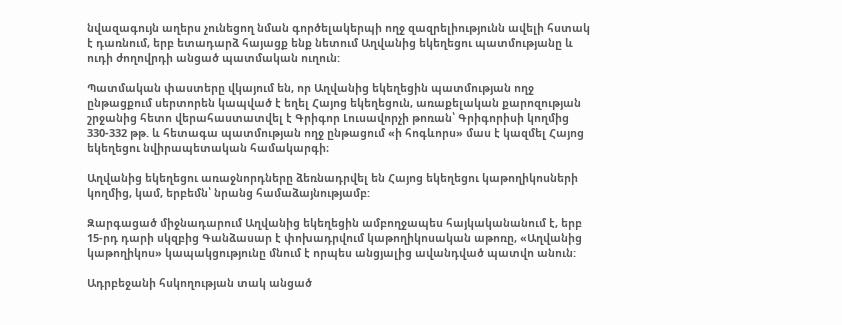նվազագույն աղերս չունեցող նման գործելակերպի ողջ զազրելիությունն ավելի հստակ է դառնում, երբ ետադարձ հայացք ենք նետում Աղվանից եկեղեցու պատմությանը և ուդի ժողովրդի անցած պատմական ուղուն:

Պատմական փաստերը վկայում են, որ Աղվանից եկեղեցին պատմության ողջ ընթացքում սերտորեն կապված է եղել Հայոց եկեղեցուն, առաքելական քարոզության շրջանից հետո վերահաստատվել է Գրիգոր Լուսավորչի թոռան՝ Գրիգորիսի կողմից 330-332 թթ. և հետագա պատմության ողջ ընթացում «ի հոգևորս» մաս է կազմել Հայոց եկեղեցու նվիրապետական համակարգի։

Աղվանից եկեղեցու առաջնորդները ձեռնադրվել են Հայոց եկեղեցու կաթողիկոսների կողմից, կամ, երբեմն՝ նրանց համաձայնությամբ:

Զարգացած միջնադարում Աղվանից եկեղեցին ամբողջապես հայկականանում է, երբ 15-րդ դարի սկզբից Գանձասար է փոխադրվում կաթողիկոսական աթոռը, «Աղվանից կաթողիկոս» կապակցությունը մնում է որպես անցյալից ավանդված պատվո անուն:

Ադրբեջանի հսկողության տակ անցած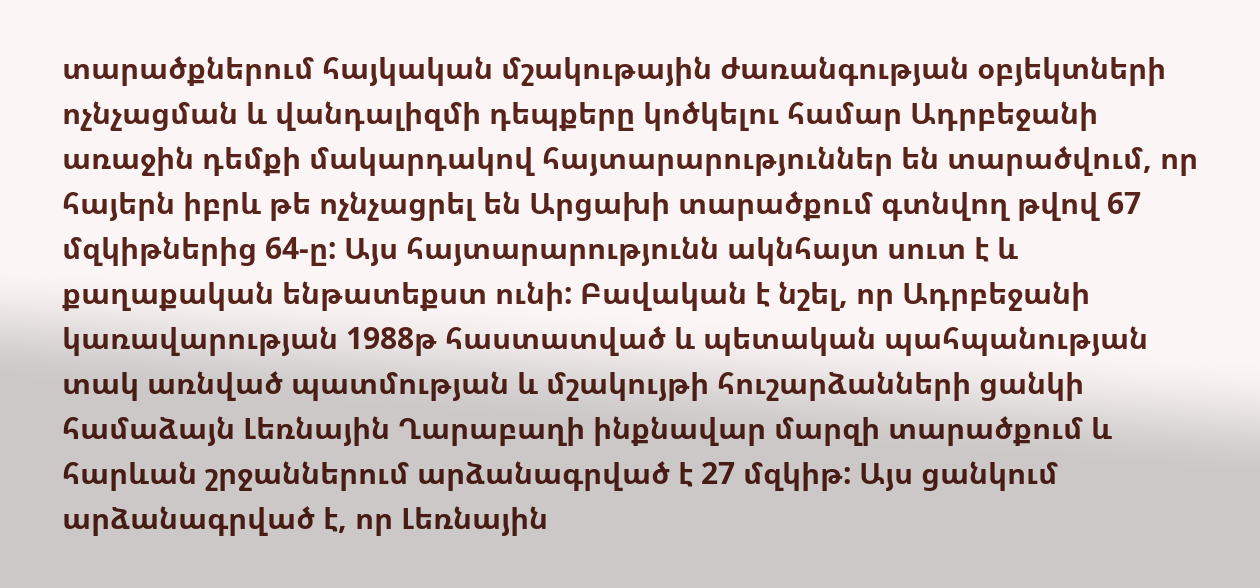տարածքներում հայկական մշակութային ժառանգության օբյեկտների ոչնչացման և վանդալիզմի դեպքերը կոծկելու համար Ադրբեջանի առաջին դեմքի մակարդակով հայտարարություններ են տարածվում, որ հայերն իբրև թե ոչնչացրել են Արցախի տարածքում գտնվող թվով 67 մզկիթներից 64-ը: Այս հայտարարությունն ակնհայտ սուտ է և քաղաքական ենթատեքստ ունի: Բավական է նշել, որ Ադրբեջանի կառավարության 1988թ հաստատված և պետական պահպանության տակ առնված պատմության և մշակույթի հուշարձանների ցանկի համաձայն Լեռնային Ղարաբաղի ինքնավար մարզի տարածքում և հարևան շրջաններում արձանագրված է 27 մզկիթ: Այս ցանկում արձանագրված է, որ Լեռնային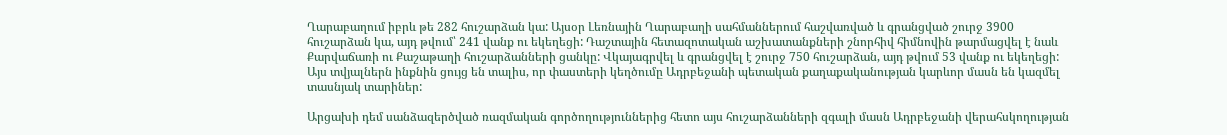Ղարաբաղում իբրև թե 282 հուշարձան կա: Այսօր Լեռնային Ղարաբաղի սահմաններում հաշվառված և գրանցված շուրջ 3900 հուշարձան կա, այդ թվում՝ 241 վանք ու եկեղեցի: Դաշտային հետազոտական աշխատանքների շնորհիվ հիմնովին թարմացվել է նաև Քարվաճառի ու Քաշաթաղի հուշարձանների ցանկը: Վկայագրվել և գրանցվել է շուրջ 750 հուշարձան, այդ թվում 53 վանք ու եկեղեցի: Այս տվյալներն ինքնին ցույց են տալիս, որ փաստերի կեղծումը Ադրբեջանի պետական քաղաքականության կարևոր մասն են կազմել տասնյակ տարիներ:

Արցախի դեմ սանձազերծված ռազմական գործողություններից հետո այս հուշարձանների զգալի մասն Ադրբեջանի վերահսկողության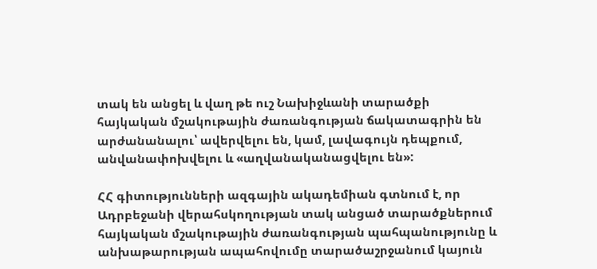տակ են անցել և վաղ թե ուշ Նախիջևանի տարածքի հայկական մշակութային ժառանգության ճակատագրին են արժանանալու՝ ավերվելու են, կամ, լավագույն դեպքում, անվանափոխվելու և «աղվանականացվելու են»:

ՀՀ գիտությունների ազգային ակադեմիան գտնում է, որ Ադրբեջանի վերահսկողության տակ անցած տարածքներում հայկական մշակութային ժառանգության պահպանությունը և անխաթարության ապահովումը տարածաշրջանում կայուն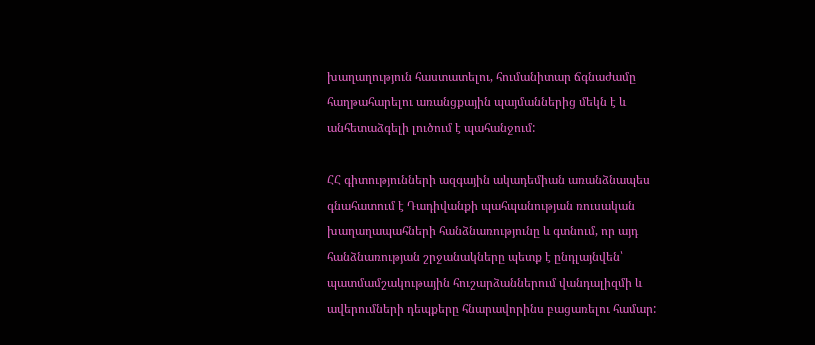խաղաղություն հաստատելու, հումանիտար ճգնաժամը հաղթահարելու առանցքային պայմաններից մեկն է և անհետաձգելի լուծում է պահանջում:

ՀՀ գիտությունների ազգային ակադեմիան առանձնապես գնահատում է Դադիվանքի պահպանության ռուսական խաղաղապահների հանձնառությունը և գտնում, որ այդ հանձնառության շրջանակները պետք է ընդլայնվեն՝ պատմամշակութային հուշարձաններում վանդալիզմի և ավերումների դեպքերը հնարավորինս բացառելու համար: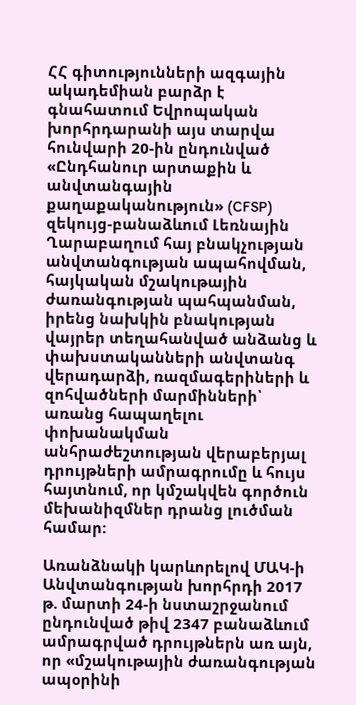ՀՀ գիտությունների ազգային ակադեմիան բարձր է գնահատում Եվրոպական խորհրդարանի այս տարվա հունվարի 20-ին ընդունված «Ընդհանուր արտաքին և անվտանգային քաղաքականություն» (CFSP) զեկույց-բանաձևում Լեռնային Ղարաբաղում հայ բնակչության անվտանգության ապահովման, հայկական մշակութային ժառանգության պահպանման, իրենց նախկին բնակության վայրեր տեղահանված անձանց և փախստականների անվտանգ վերադարձի, ռազմագերիների և զոհվածների մարմինների՝ առանց հապաղելու փոխանակման անհրաժեշտության վերաբերյալ դրույթների ամրագրումը և հույս հայտնում, որ կմշակվեն գործուն մեխանիզմներ դրանց լուծման համար:

Առանձնակի կարևորելով ՄԱԿ-ի Անվտանգության խորհրդի 2017 թ. մարտի 24-ի նստաշրջանում ընդունված թիվ 2347 բանաձևում ամրագրված դրույթներն առ այն, որ «մշակութային ժառանգության ապօրինի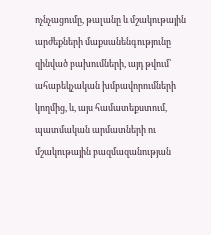ոչնչացումը, թալանը և մշակութային արժեքների մաքսանենգությունը զինված բախումների, այդ թվում՝ ահաբեկչական խմբավորումների կողմից, և, այս համատեքստում, պատմական արմատների ու մշակութային բազմազանության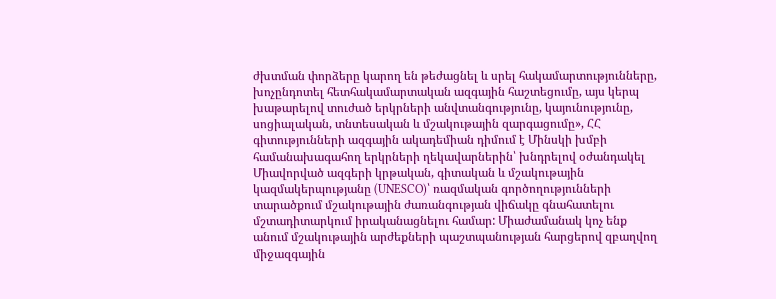ժխտման փորձերը կարող են թեժացնել և սրել հակամարտությունները, խոչընդոտել հետհակամարտական ազգային հաշտեցումը, այս կերպ խաթարելով տուժած երկրների անվտանգությունը, կայունությունը, սոցիալական, տնտեսական և մշակութային զարգացումը», ՀՀ գիտությունների ազգային ակադեմիան դիմում է Մինսկի խմբի համանախագահող երկրների ղեկավարներին՝ խնդրելով օժանդակել Միավորված ազգերի կրթական, գիտական և մշակութային կազմակերպությանը (UNESCO)՝ ռազմական գործողությունների տարածքում մշակութային ժառանգության վիճակը գնահատելու մշտադիտարկում իրականացնելու համար: Միաժամանակ կոչ ենք անում մշակութային արժեքների պաշտպանության հարցերով զբաղվող միջազգային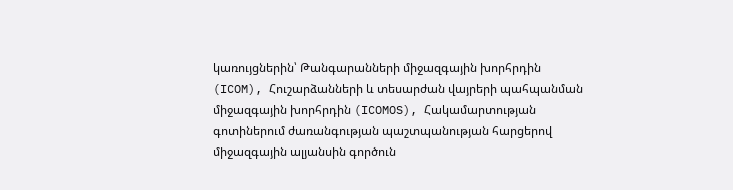կառույցներին՝ Թանգարանների միջազգային խորհրդին (ICOM), Հուշարձանների և տեսարժան վայրերի պահպանման միջազգային խորհրդին (ICOMOS), Հակամարտության գոտիներում ժառանգության պաշտպանության հարցերով միջազգային ալյանսին գործուն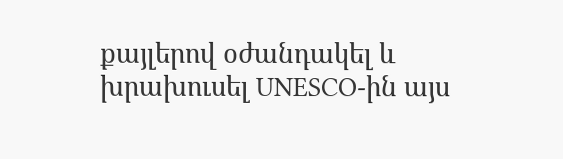քայլերով օժանդակել և խրախուսել UNESCO-ին այս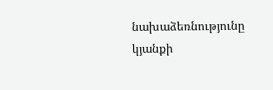նախաձեռնությունը կյանքի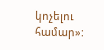կոչելու համար»: